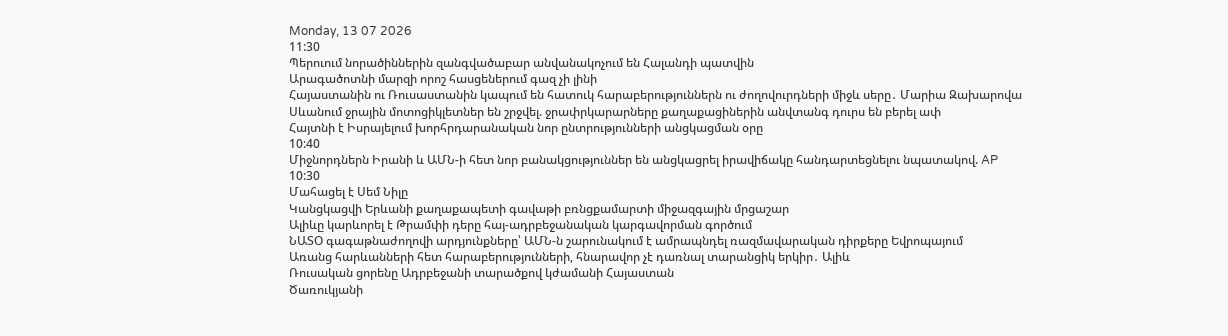Monday, 13 07 2026
11:30
Պերուում նորածիններին զանգվածաբար անվանակոչում են Հալանդի պատվին
Արագածոտնի մարզի որոշ հասցեներում գազ չի լինի
Հայաստանին ու Ռուսաստանին կապում են հատուկ հարաբերություններն ու ժողովուրդների միջև սերը․ Մարիա Զախարովա
Սևանում ջրային մոտոցիկլետներ են շրջվել. ջրափրկարարները քաղաքացիներին անվտանգ դուրս են բերել ափ
Հայտնի է Իսրայելում խորհրդարանական նոր ընտրությունների անցկացման օրը
10:40
Միջնորդներն Իրանի և ԱՄՆ-ի հետ նոր բանակցություններ են անցկացրել իրավիճակը հանդարտեցնելու նպատակով. AP
10:30
Մահացել է Սեմ Նիլը
Կանցկացվի Երևանի քաղաքապետի գավաթի բռնցքամարտի միջազգային մրցաշար
Ալիևը կարևորել է Թրամփի դերը հայ-ադրբեջանական կարգավորման գործում
ՆԱՏՕ գագաթնաժողովի արդյունքները՝ ԱՄՆ-ն շարունակում է ամրապնդել ռազմավարական դիրքերը Եվրոպայում
Առանց հարևանների հետ հարաբերությունների, հնարավոր չէ դառնալ տարանցիկ երկիր․ Ալիև
Ռուսական ցորենը Ադրբեջանի տարածքով կժամանի Հայաստան
Ծառուկյանի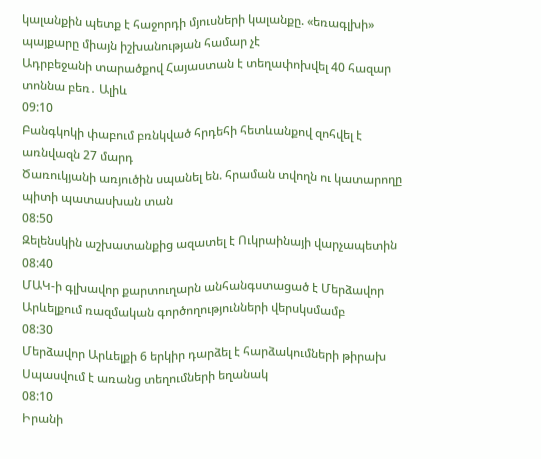կալանքին պետք է հաջորդի մյուսների կալանքը. «եռագլխի» պայքարը միայն իշխանության համար չէ
Ադրբեջանի տարածքով Հայաստան է տեղափոխվել 40 հազար տոննա բեռ․ Ալիև
09:10
Բանգկոկի փաբում բռնկված հրդեհի հետևանքով զոհվել է առնվազն 27 մարդ
Ծառուկյանի առյուծին սպանել են. հրաման տվողն ու կատարողը պիտի պատասխան տան
08:50
Զելենսկին աշխատանքից ազատել է Ուկրաինայի վարչապետին
08:40
ՄԱԿ-ի գլխավոր քարտուղարն անհանգստացած է Մերձավոր Արևելքում ռազմական գործողությունների վերսկսմամբ
08:30
Մերձավոր Արևելքի 6 երկիր դարձել է հարձակումների թիրախ
Սպասվում է առանց տեղումների եղանակ
08:10
Իրանի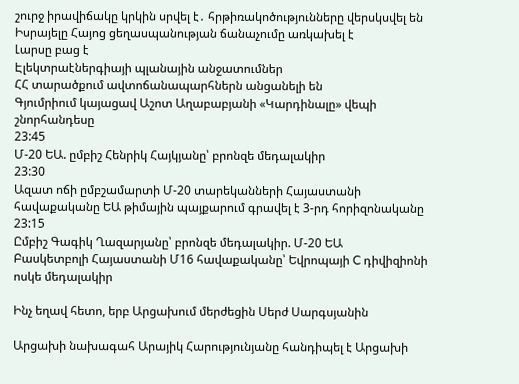շուրջ իրավիճակը կրկին սրվել է․ հրթիռակոծությունները վերսկսվել են
Իսրայելը Հայոց ցեղասպանության ճանաչումը առկախել է
Լարսը բաց է
Էլեկտրաէներգիայի պլանային անջատումներ
ՀՀ տարածքում ավտոճանապարհներն անցանելի են
Գյումրիում կայացավ Աշոտ Աղաբաբյանի «Կարդինալը» վեպի շնորհանդեսը
23:45
Մ-20 ԵԱ. ըմբիշ Հենրիկ Հայկյանը՝ բրոնզե մեդալակիր
23:30
Ազատ ոճի ըմբշամարտի Մ-20 տարեկանների Հայաստանի հավաքականը ԵԱ թիմային պայքարում գրավել է 3-րդ հորիզոնականը
23:15
Ըմբիշ Գագիկ Ղազարյանը՝ բրոնզե մեդալակիր. Մ-20 ԵԱ
Բասկետբոլի Հայաստանի Մ16 հավաքականը՝ Եվրոպայի C դիվիզիոնի ոսկե մեդալակիր

Ինչ եղավ հետո, երբ Արցախում մերժեցին Սերժ Սարգսյանին

Արցախի նախագահ Արայիկ Հարությունյանը հանդիպել է Արցախի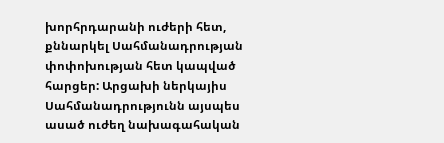խորհրդարանի ուժերի հետ, քննարկել Սահմանադրության փոփոխության հետ կապված հարցեր: Արցախի ներկայիս Սահմանադրությունն այսպես ասած ուժեղ նախագահական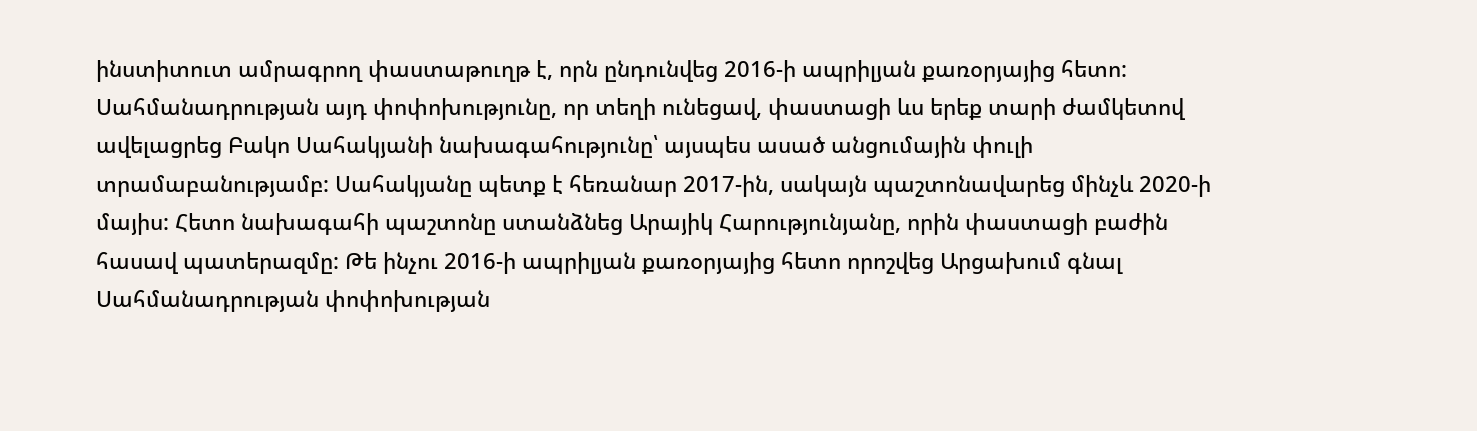ինստիտուտ ամրագրող փաստաթուղթ է, որն ընդունվեց 2016-ի ապրիլյան քառօրյայից հետո: Սահմանադրության այդ փոփոխությունը, որ տեղի ունեցավ, փաստացի ևս երեք տարի ժամկետով ավելացրեց Բակո Սահակյանի նախագահությունը՝ այսպես ասած անցումային փուլի տրամաբանությամբ: Սահակյանը պետք է հեռանար 2017-ին, սակայն պաշտոնավարեց մինչև 2020-ի մայիս: Հետո նախագահի պաշտոնը ստանձնեց Արայիկ Հարությունյանը, որին փաստացի բաժին հասավ պատերազմը: Թե ինչու 2016-ի ապրիլյան քառօրյայից հետո որոշվեց Արցախում գնալ Սահմանադրության փոփոխության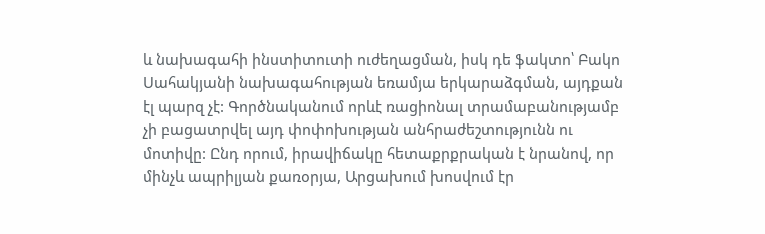և նախագահի ինստիտուտի ուժեղացման, իսկ դե ֆակտո՝ Բակո Սահակյանի նախագահության եռամյա երկարաձգման, այդքան էլ պարզ չէ: Գործնականում որևէ ռացիոնալ տրամաբանությամբ չի բացատրվել այդ փոփոխության անհրաժեշտությունն ու մոտիվը: Ընդ որում, իրավիճակը հետաքրքրական է նրանով, որ մինչև ապրիլյան քառօրյա, Արցախում խոսվում էր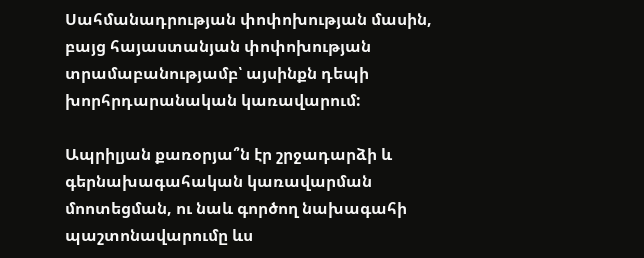Սահմանադրության փոփոխության մասին, բայց հայաստանյան փոփոխության տրամաբանությամբ՝ այսինքն դեպի խորհրդարանական կառավարում:

Ապրիլյան քառօրյա՞ն էր շրջադարձի և գերնախագահական կառավարման մոոտեցման, ու նաև գործող նախագահի պաշտոնավարումը ևս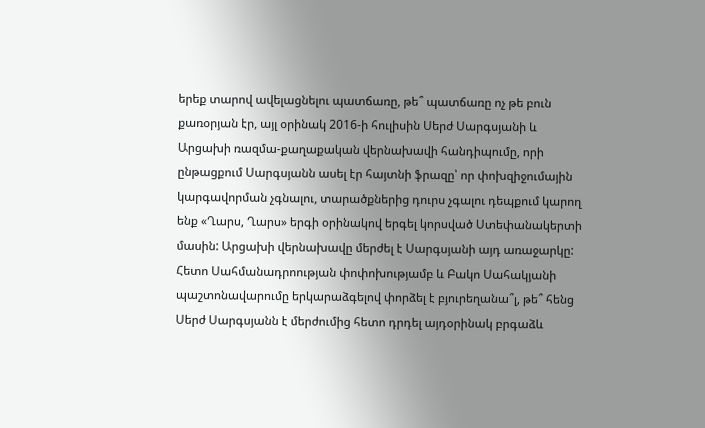երեք տարով ավելացնելու պատճառը, թե՞ պատճառը ոչ թե բուն քառօրյան էր, այլ օրինակ 2016-ի հուլիսին Սերժ Սարգսյանի և Արցախի ռազմա-քաղաքական վերնախավի հանդիպումը, որի ընթացքում Սարգսյանն ասել էր հայտնի ֆրազը՝ որ փոխզիջումային կարգավորման չգնալու, տարածքներից դուրս չգալու դեպքում կարող ենք «Ղարս, Ղարս» երգի օրինակով երգել կորսված Ստեփանակերտի մասին: Արցախի վերնախավը մերժել է Սարգսյանի այդ առաջարկը: Հետո Սահմանադրոության փոփոխությամբ և Բակո Սահակյանի պաշտոնավարումը երկարաձգելով փորձել է բյուրեղանա՞լ, թե՞ հենց Սերժ Սարգսյանն է մերժումից հետո դրդել այդօրինակ բրգաձև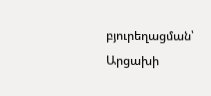բյուրեղացման՝ Արցախի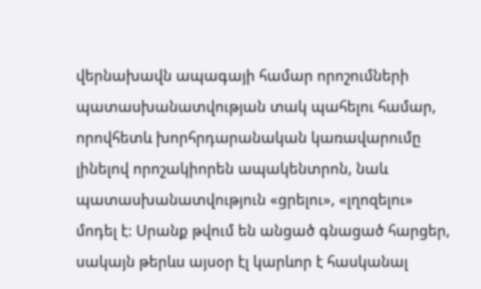վերնախավն ապագայի համար որոշումների պատասխանատվության տակ պահելու համար, որովհետև խորհրդարանական կառավարումը լինելով որոշակիորեն ապակենտրոն, նաև պատասխանատվություն «ցրելու», «լղոզելու» մոդել է: Սրանք թվում են անցած գնացած հարցեր, սակայն թերևս այսօր էլ կարևոր է հասկանալ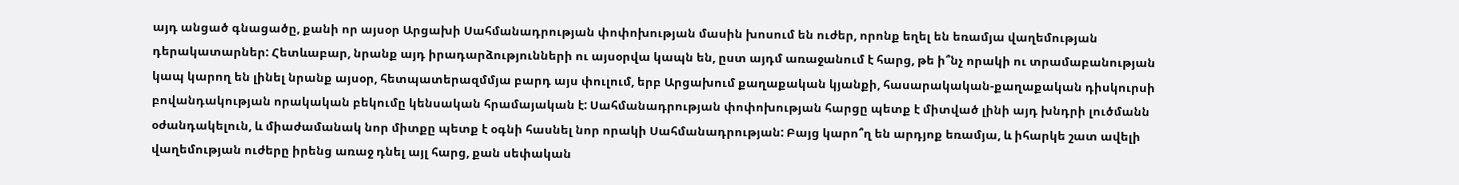այդ անցած գնացածը, քանի որ այսօր Արցախի Սահմանադրության փոփոխության մասին խոսում են ուժեր, որոնք եղել են եռամյա վաղեմության դերակատարներ: Հետևաբար, նրանք այդ իրադարձությունների ու այսօրվա կապն են, ըստ այդմ առաջանում է հարց, թե ի՞նչ որակի ու տրամաբանության կապ կարող են լինել նրանք այսօր, հետպատերազմմյա բարդ այս փուլում, երբ Արցախում քաղաքական կյանքի, հասարակական-քաղաքական դիսկուրսի բովանդակության որակական բեկումը կենսական հրամայական է: Սահմանադրության փոփոխության հարցը պետք է միտված լինի այդ խնդրի լուծմանն օժանդակելուն, և միաժամանակ նոր միտքը պետք է օգնի հասնել նոր որակի Սահմանադրության: Բայց կարո՞ղ են արդյոք եռամյա, և իհարկե շատ ավելի վաղեմության ուժերը իրենց առաջ դնել այլ հարց, քան սեփական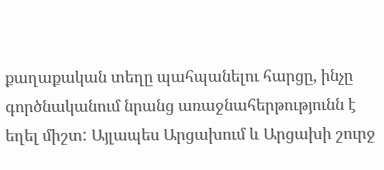քաղաքական տեղը պահպանելու հարցը, ինչը գործնականում նրանց առաջնահերթությունն է եղել միշտ: Այլապես Արցախում և Արցախի շուրջ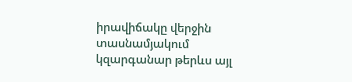իրավիճակը վերջին տասնամյակում կզարգանար թերևս այլ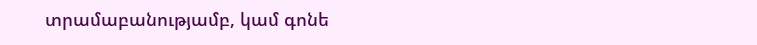տրամաբանությամբ, կամ գոնե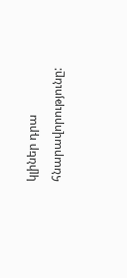կլիներ դրա հնարավորությունը: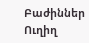Բաժիններ
Ուղիղ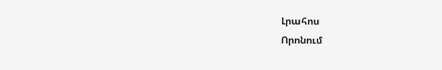Լրահոս
Որոնում